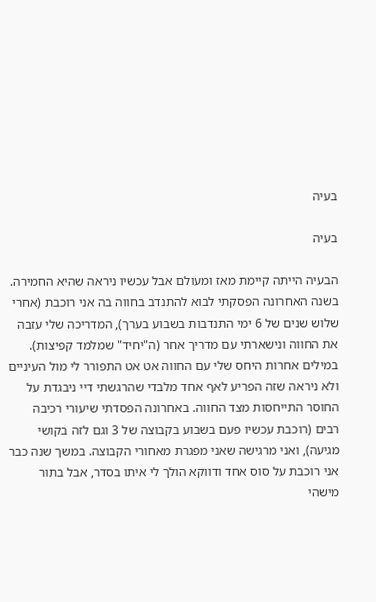בעיה

בעיה

הבעיה הייתה קיימת מאז ומעולם אבל עכשיו ניראה שהיא החמירה. בשנה האחרונה הפסקתי לבוא להתנדב בחווה בה אני רוכבת (אחרי שלוש שנים של 6 ימי התנדבות בשבוע בערך), המדריכה שלי עזבה את החווה ונישארתי עם מדריך אחר (ה"יחיד" שמלמד קפיצות). במילים אחרות היחס שלי עם החווה אט אט התפורר לי מול העיניים ולא ניראה שזה הפריע לאף אחד מלבדי שהרגשתי דיי ניבגדת על החוסר התייחסות מצד החווה. באחרונה הפסדתי שיעורי רכיבה רבים (רוכבת עכשיו פעם בשבוע בקבוצה של 3 וגם לזה בקושי מגיעה), ואני מרגישה שאני מפגרת מאחורי הקבוצה. במשך שנה כבר אני רוכבת על סוס אחד ודווקא הולך לי איתו בסדר, אבל בתור מישהי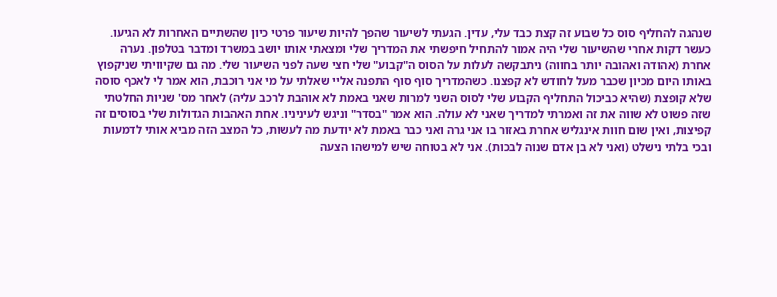שנהגה להחליף סוס כל שבוע זה קצת כבד עלי, עדין. הגעתי לשיעור שהפך להיות שיעור פרטי כיון שהשתיים האחרות לא הגיעו. כעשר דקות אחרי שהשיעור שלי היה אמור להתחיל חיפשתי את המדריך שלי ומצאתי אותו יושב במשרד ומדבר בטלפון. נערה אחרת (אהודה ואהובה יותר בחווה) ניתבקשה לעלות על הסוס ה"קבוע" שלי חצי שעה לפני השיעור שלי. מה גם שקיוויתי שניקפוץ באותו היום מכיון שכבר מעל לחודש לא קפצנו. כשהמדריך סוף סוף התפנה אליי שאלתי על מי אני רוכבת, הוא אמר לי לאכף סוסה שלא קופצת (שהיא כביכול התחליף הקבוע שלי לסוס השני למרות שאני באמת לא אוהבת לרכב עליה) לאחר מס' שניות החלטתי שזה פשוט לא שווה את זה ואמרתי למדריך שאני לא עולה. הוא אמר "בסדר" וניגש לעיניניו. אחת האהבות הגדולות שלי בסוסים זה קפיצות, ואין שום חוות אינגליש אחרת באזור בו אני גרה ואני כבר באמת לא יודעת מה לעשות, כל המצב הזה מביא אותי לדמעות ובכי בלתי נישלט (ואני לא בן אדם שנוה לבכות). אני לא בטוחה שיש למישהו הצעה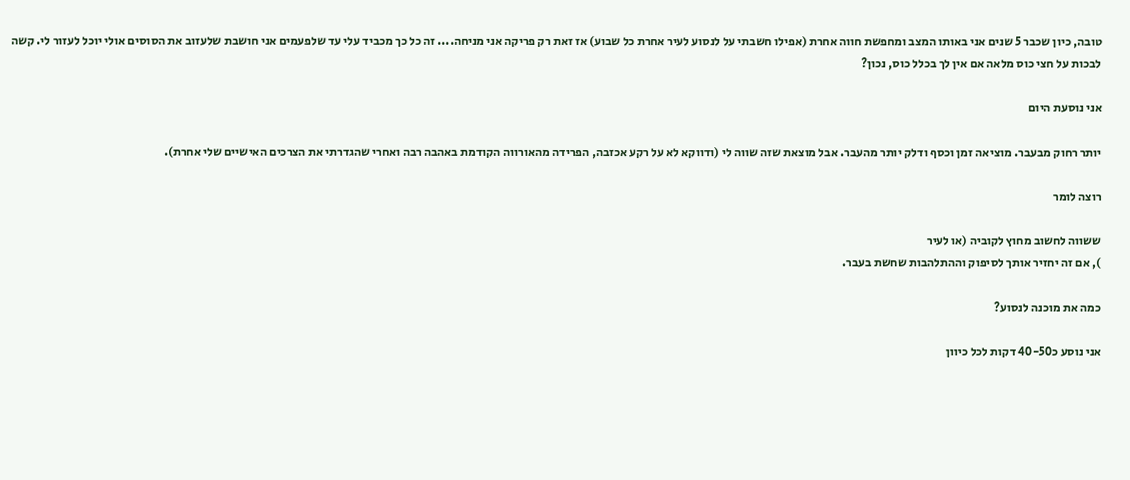טובה, כיון שכבר 5 שנים אני באותו המצב ומחפשת חווה אחרת (אפילו חשבתי על לנסוע לעיר אחרת כל שבוע) אז זאת רק פריקה אני מניחה.... זה כל כך מכביד עלי עד שלפעמים אני חושבת שלעזוב את הסוסים אולי יוכל לעזור לי. קשה לבכות על חצי כוס מלאה אם אין לך בכלל כוס, נכון?

אני נוסעת היום

יותר רחוק מבעבר. מוציאה זמן וכסף ודלק יותר מהעבר. אבל מוצאת שזה שווה לי (ודווקא לא על רקע אכזבה, הפרידה מהאורווה הקודמת באהבה רבה ואחרי שהגדרתי את הצרכים האישיים שלי אחרת).

רוצה לומר

ששווה לחשוב מחוץ לקוביה (או לעיר
), אם זה יחזיר אותך לסיפוק וההתלהבות שחשת בעבר.

כמה את מוכנה לנסוע?

אני נוסע כ40-50 דקות לכל כיוון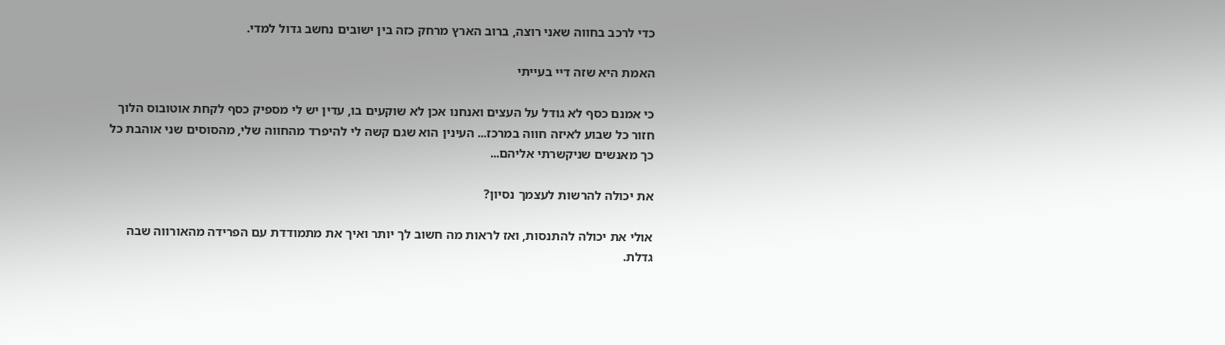כדי לרכב בחווה שאני רוצה, ברוב הארץ מרחק כזה בין ישובים נחשב גדול למדי.

האמת היא שזה דיי בעייתי

כי אמנם כסף לא גודל על העצים ואנחנו אכן לא שוקעים בו, עדין יש לי מספיק כסף לקחת אוטובוס הלוך חזור כל שבוע לאיזה חווה במרכז... העינין הוא שגם קשה לי להיפרד מהחווה שלי, מהסוסים שני אוהבת כל כך מאנשים שניקשרתי אליהם...

את יכולה להרשות לעצמך נסיון?

אולי את יכולה להתנסות, ואז לראות מה חשוב לך יותר ואיך את מתמודדת עם הפרידה מהאורווה שבה גדלת.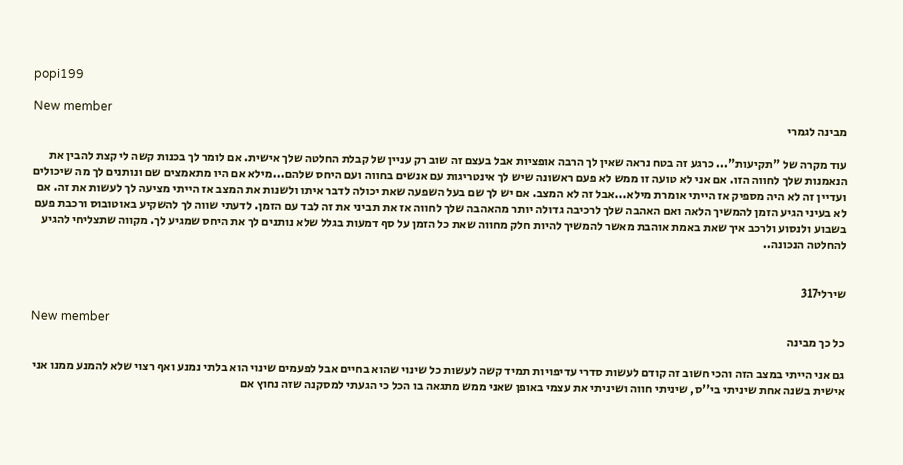popi199

New member
מבינה לגמרי

עוד מקרה של "תקיעות"... כרגע זה בטח נראה שאין לך הרבה אופציות אבל בעצם זה שוב רק עניין של קבלת החלטה שלך אישית. אם לומר לך בכנות קשה לי קצת להבין את הנאמנות שלך לחווה הזו. אם אני לא טועה זו ממש לא פעם ראשונה שיש לך אינטריגות עם אנשים בחווה ועם היחס שלהם...מילא אם היו מתאמצים שם ונותנים לך מה שיכולים ועדיין זה לא היה מספיק אז הייתי אומרת מילא...אבל זה לא המצב. אם יש לך שם בעל השפעה שאת יכולה לדבר איתו ולשנות את המצב אז הייתי מציעה לך לעשות את זה. אם לא בעיני הגיע הזמן להמשיך הלאה ואם האהבה שלך לרכיבה גדולה יותר מהאהבה שלך לחווה אז את תביני את זה לבד עם הזמן. לדעתי שווה לך להשקיע באוטובוס ורכבת פעם בשבוע ולנסוע ולרכב איך שאת באמת אוהבת מאשר להמשיך להיות חלק מחווה שאת כל הזמן על סף דמעות בגלל שלא נותנים לך את היחס שמגיע לך. מקווה שתצליחי להגיע להחלטה הנכונה..


שירלי317

New member
כל כך מבינה

גם אני הייתי במצב הזה והכי חשוב זה קודם לעשות סדרי עדיפויות תמיד קשה לעשות כל שינוי שהוא בחיים אבל לפעמים שינוי הוא בלתי נמנע ואף רצוי שלא להמנע ממנו אני אישית בשנה אחת שיניתי בי''ס, שיניתי חווה ושיניתי את עצמי באופן שאני ממש מתגאה בו הכל כי הגעתי למסקנה שזה נחוץ אם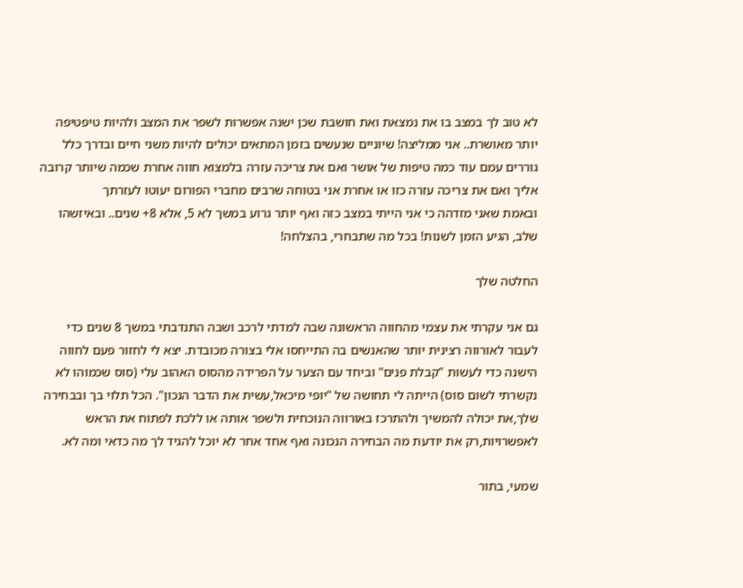לא טוב לך במצב בו את נמצאת ואת חושבת שכן ישנה אפשרות לשפר את המצב ולהיות טיפטיפה יותר מאושרת.. אני ממליצה! שיוניים שנעשים בזמן המתאים יכולים להיות משני חיים ובדרך כלל גוררים עמם עוד כמה טיפות של אושר ואם את צריכה עזרה בלמצוא חווה אחרת שכמה שיותר קרובה אליך ואם את צריכה עזרה כזו או אחרת אני בטוחה שרבים מחברי הפורום יעוטו לעזרתך
ובאמת שאני מזדהה כי אני הייתי במצב כזה ואף יותר גרוע במשך לא 5, אלא 8+ שנים.. ובאיזשהו שלב, הגיע הזמן לשנות! בכל מה שתבחרי, בהצלחה!

החלטה שלך

גם אני עקרתי את עצמי מהחווה הראשונה שבה למדתי לרכב ושבה התנדבתי במשך 8 שנים כדי לעבור לאורווה רצינית יותר שהאנשים בה התייחסו אלי בצורה מכובדת. יצא לי לחזור פעם לחווה הישנה כדי לעשות "קבלת פנים" וביחד עם הצער על הפרידה מהסוס האהוב עלי (סוס שכמוהו לא נקשרתי לשום סוס) הייתה לי תחושה של "יופי מיכאל,עשית את הדבר הנכון". הכל תלוי בך ובבחירה שלך,את יכולה להמשיך ולהתרכז באורווה הנוכחית ולשפר אותה או ללכת לפתוח את הראש לאפשרויות,רק את יודעת מה הבחירה הנכונה ואף אחד אחר לא יוכל להגיד לך מה כדאי ומה לא.

שמעי, בתור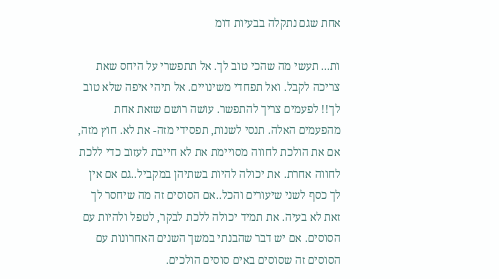אחת שגם נתקלה בבעיות דומ

ות... תעשי מה שהכי טוב לך. אל תתפשרי על היחס שאת צריכה לקבל. ואל תפחדי משינויים. אל תיהי איפה שלא טוב לך!! לפעמים צריך להתפשר. עושה רושם שזאת אחת מהפעמים האלה. תנסי לשנות, תפסידי מזה- את לא. חוץ מזה, אם את הולכת לחווה מסויימת את לא חייבת לעזוב כדי ללכת לחווה אחרת. את יכולה להיות בשתיהן במקביל..גם אם אין לך כסף לשני שיעורים והכל..אם הסוסים זה מה שיחסר לך זאת לא בעיה. את תמיד יכולה ללכת לבקר, לטפל ולהיות עם הסוסים. אם יש דבר שהבנתי במשך השנים האחרונות עם הסוסים זה שסוסים באים סוסים הולכים.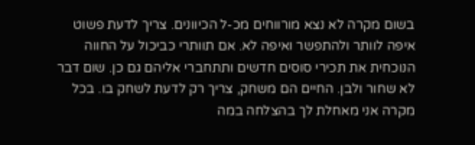בשום מקרה לא נצא מורווחים מכ-ל הכיוונים. צריך לדעת פשוט איפה לוותר ולהתפשר ואיפה לא. אם תוותרי כביכול על החווה הנוכחית את תכירי סוסים חדשים ותתחברי אליהם גם כן. שום דבר לא שחור ולבן. החיים הם משחק, צריך רק לדעת לשחק בו. בכל מקרה אני מאחלת לך בהצלחה במה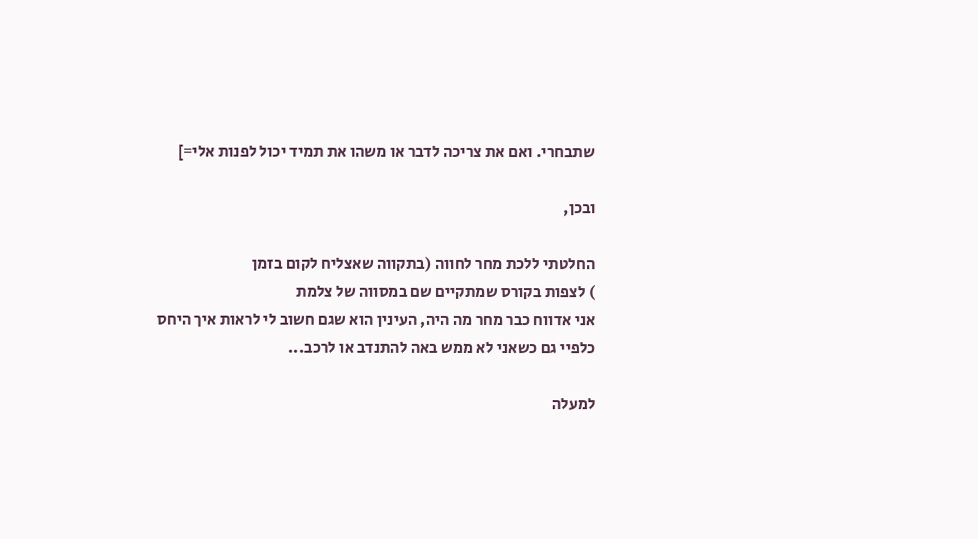שתבחרי. ואם את צריכה לדבר או משהו את תמיד יכול לפנות אלי=]

ובכן,

החלטתי ללכת מחר לחווה (בתקווה שאצליח לקום בזמן
) לצפות בקורס שמתקיים שם במסווה של צלמת
אני אדווח כבר מחר מה היה, העינין הוא שגם חשוב לי לראות איך היחס כלפיי גם כשאני לא ממש באה להתנדב או לרכב...

למעלה